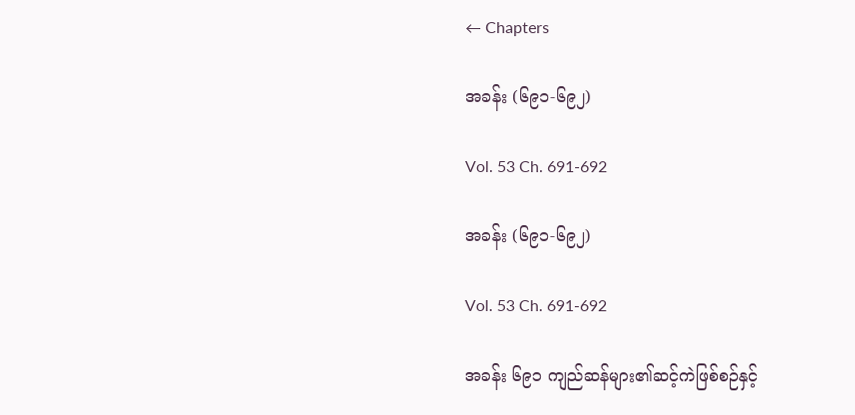← Chapters

အခန်း (၆၉၁-၆၉၂)

Vol. 53 Ch. 691-692

အခန်း (၆၉၁-၆၉၂)

Vol. 53 Ch. 691-692

အခန်း ၆၉၁ ကျည်ဆန်များ၏ဆင့်ကဲဖြစ်စဉ်နှင့်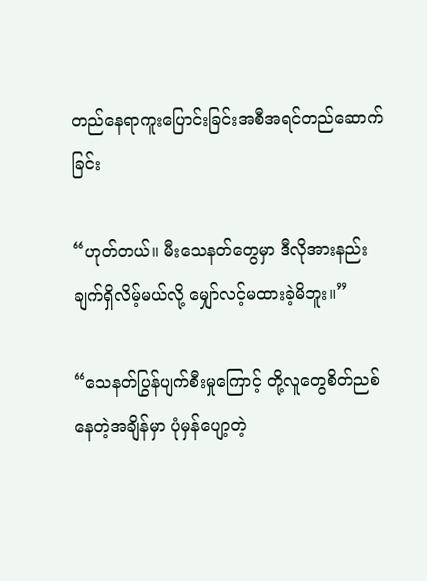တည်နေရာကူးပြောင်းခြင်းအစီအရင်တည်ဆောက်ခြင်း

“ဟုတ်တယ်။ မီးသေနတ်တွေမှာ ဒီလိုအားနည်းချက်ရှိလိမ့်မယ်လို့ မျှော်လင့်မထားခဲ့မိဘူး။”

“သေနတ်ပြွန်ပျက်စီးမှုကြောင့် တို့လူတွေစိတ်ညစ်နေတဲ့အချိန်မှာ ပုံမှန်ပျော့တဲ့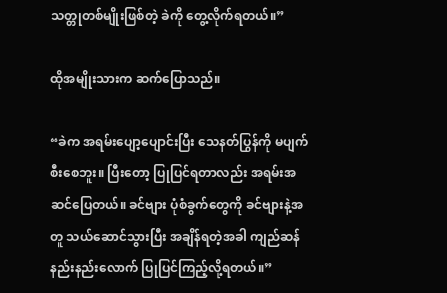သတ္တုတစ်မျိုးဖြစ်တဲ့ ခဲကို တွေ့လိုက်ရတယ်။”

ထိုအမျိုးသားက ဆက်ပြောသည်။

“ခဲက အရမ်းပျော့ပျောင်းပြီး သေနတ်ပြွန်ကို မပျက်စီးစေဘူး။ ပြီးတော့ ပြုပြင်ရတာလည်း အရမ်းအဆင်ပြေတယ်။ ခင်ဗျား ပုံစံခွက်တွေကို ခင်ဗျားနဲ့အတူ သယ်ဆောင်သွားပြီး အချိန်ရတဲ့အခါ ကျည်ဆန်နည်းနည်းလောက် ပြုပြင်ကြည့်လို့ရတယ်။”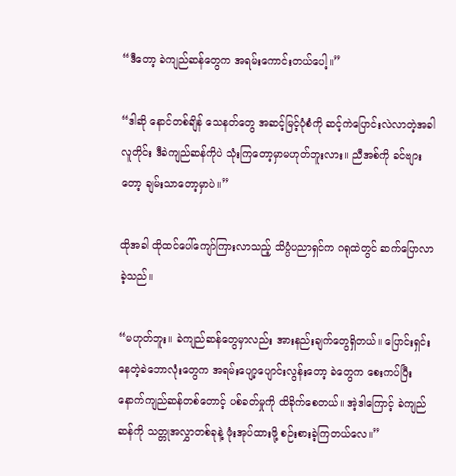“ဒီတော့ ခဲကျည်ဆန်တွေက အရမ်းကောင်းတယ်ပေါ့။”

“ဒါဆို နောင်တစ်ချိန် သေနတ်တွေ အဆင့်မြင့်ပုံစံကို ဆင့်ကဲပြောင်းလဲလာတဲ့အခါ လူတိုင်း ဒီခဲကျည်ဆန်ကိုပဲ သုံးကြတော့မှာမဟုတ်ဘူးလား။ ညီအစ်ကို ခင်ဗျားတော့ ချမ်းသာတော့မှာပဲ။”

ထိုအခါ ထိုထင်ပေါ်ကျော်ကြားလာသည့် သိပ္ပံပညာရှင်က ဂရုထဲတွင် ဆက်ပြောလာခဲ့သည်။

“မဟုတ်ဘူး။ ခဲကျည်ဆန်တွေမှာလည်း အားနည်းချက်တွေရှိတယ်။ ပြောင်းရှင်းနေတဲ့ခဲဘောလုံးတွေက အရမ်းပျော့ပျောင်းလွန်းတော့ ခဲတွေက စေးကပ်ပြီး နောက်ကျည်ဆန်တစ်တောင့် ပစ်ခတ်မှုကို ထိခိုက်စေတယ်။ အဲ့ဒါကြောင့် ခဲကျည်ဆန်ကို သတ္တုအလွှာတစ်ခုနဲ့ ဖုံးအုပ်ထားဖို့ စဉ်းစားခဲ့ကြတယ်လေ။”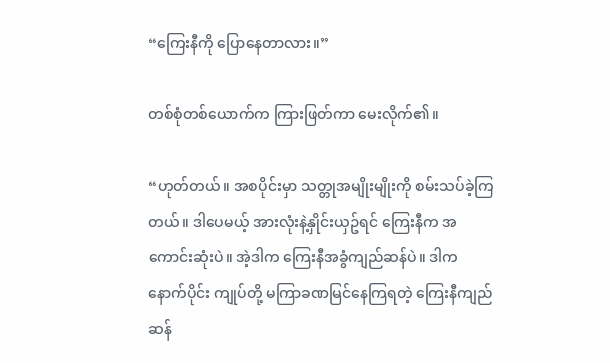“ကြေးနီကို ပြောနေတာလား။”

တစ်စုံတစ်ယောက်က ကြားဖြတ်ကာ မေးလိုက်၏။

“ဟုတ်တယ်။ အစပိုင်းမှာ သတ္တုအမျိုးမျိုးကို စမ်းသပ်ခဲ့ကြတယ်။ ဒါပေမယ့် အားလုံးနဲ့နှိုင်းယှဥ်ရင် ကြေးနီက အကောင်းဆုံးပဲ။ အဲ့ဒါက ကြေးနီအခွံကျည်ဆန်ပဲ။ ဒါက နောက်ပိုင်း ကျုပ်တို့ မကြာခဏမြင်နေကြရတဲ့ ကြေးနီကျည်ဆန်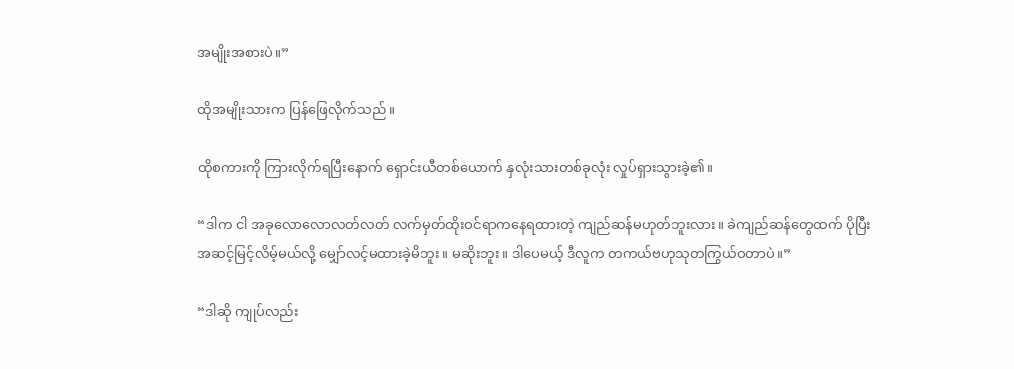အမျိုးအစားပဲ။”

ထိုအမျိုးသားက ပြန်ဖြေလိုက်သည်။

ထိုစကားကို ကြားလိုက်ရပြီးနောက် ရှောင်းယီတစ်ယောက် နှလုံးသားတစ်ခုလုံး လှုပ်ရှားသွားခဲ့၏။

“ဒါက ငါ အခုလောလောလတ်လတ် လက်မှတ်ထိုးဝင်ရာကနေရထားတဲ့ ကျည်ဆန်မဟုတ်ဘူးလား။ ခဲကျည်ဆန်တွေထက် ပိုပြီးအဆင့်မြင့်လိမ့်မယ်လို့ မျှော်လင့်မထားခဲ့မိဘူး။ မဆိုးဘူး။ ဒါပေမယ့် ဒီလူက တကယ်ဗဟုသုတကြွယ်ဝတာပဲ။”

“ဒါဆို ကျုပ်လည်း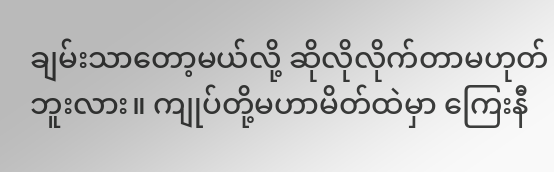ချမ်းသာတော့မယ်လို့ ဆိုလိုလိုက်တာမဟုတ်ဘူးလား။ ကျုပ်တို့မဟာမိတ်ထဲမှာ ကြေးနီ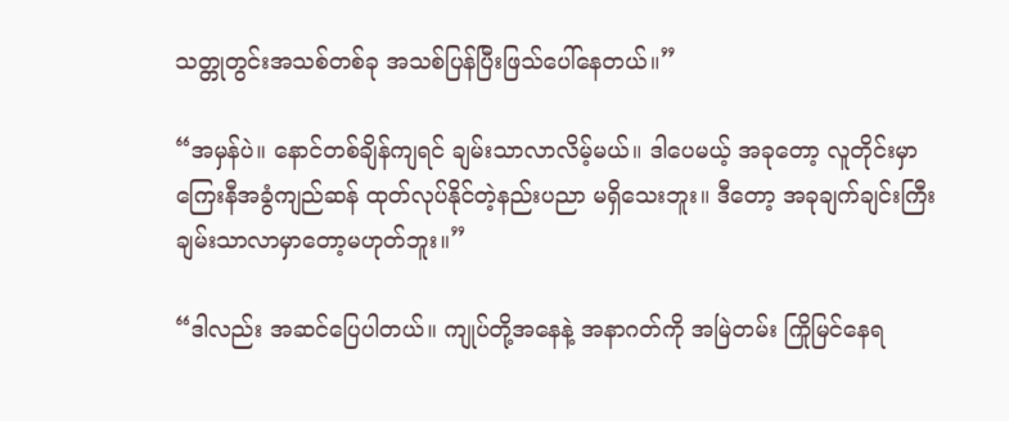သတ္တုတွင်းအသစ်တစ်ခု အသစ်ပြန်ပြီးဖြသ်ပေါ်နေတယ်။”

“အမှန်ပဲ။ နောင်တစ်ချိန်ကျရင် ချမ်းသာလာလိမ့်မယ်။ ဒါပေမယ့် အခုတော့ လူတိုင်းမှာ ကြေးနီအခွံကျည်ဆန် ထုတ်လုပ်နိုင်တဲ့နည်းပညာ မရှိသေးဘူး။ ဒီတော့ အခုချက်ချင်းကြီး ချမ်းသာလာမှာတော့မဟုတ်ဘူး။”

“ဒါလည်း အဆင်ပြေပါတယ်။ ကျုပ်တို့အနေနဲ့ အနာဂတ်ကို အမြဲတမ်း ကြိုမြင်နေရ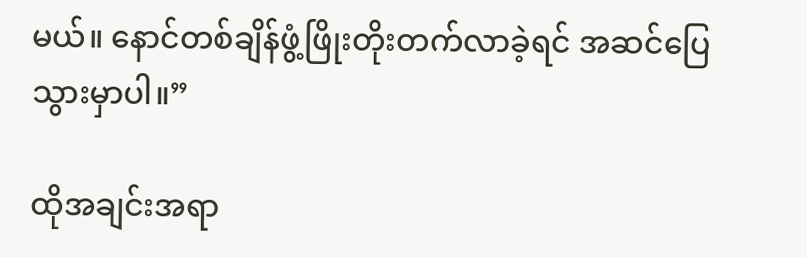မယ်။ နောင်တစ်ချိန်ဖွံ့ဖြိုးတိုးတက်လာခဲ့ရင် အဆင်ပြေသွားမှာပါ။”

ထိုအချင်းအရာ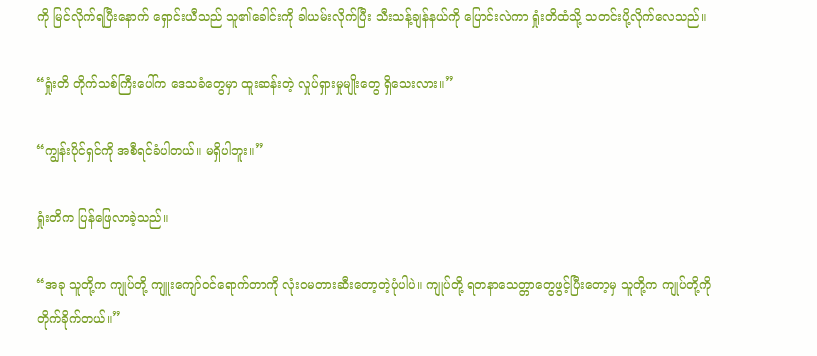ကို မြင်လိုက်ရပြီးနောက် ရှောင်းယီသည် သူ၏ခေါင်းကို ခါယမ်းလိုက်ပြီး သီးသန့်ချန်နယ်ကို ပြောင်းလဲကာ ရှုံးတိထံသို့ သတင်းပို့လိုက်လေသည်။

“ရှုံးတိ တိုက်သစ်ကြီးပေါ်က ဒေသခံတွေမှာ ထူးဆန်းတဲ့ လှုပ်ရှားမှုမျိုးတွေ ရှိသေးလား။”

“ကျွန်းပိုင်ရှင်ကို အစီရင်ခံပါတယ်။ မရှိပါဘူး။”

ရှုံးတိက ပြန်ဖြေလာခဲ့သည်။

“အခု သူတို့က ကျုပ်တို့ ကျူးကျော်ဝင်ရောက်တာကို လုံးဝမတားဆီးတော့တဲ့ပုံပါပဲ။ ကျုပ်တို့ ရတနာသေတ္တာတွေဖွင့်ပြီးတော့မှ သူတို့က ကျုပ်တို့ကို တိုက်ခိုက်တယ်။”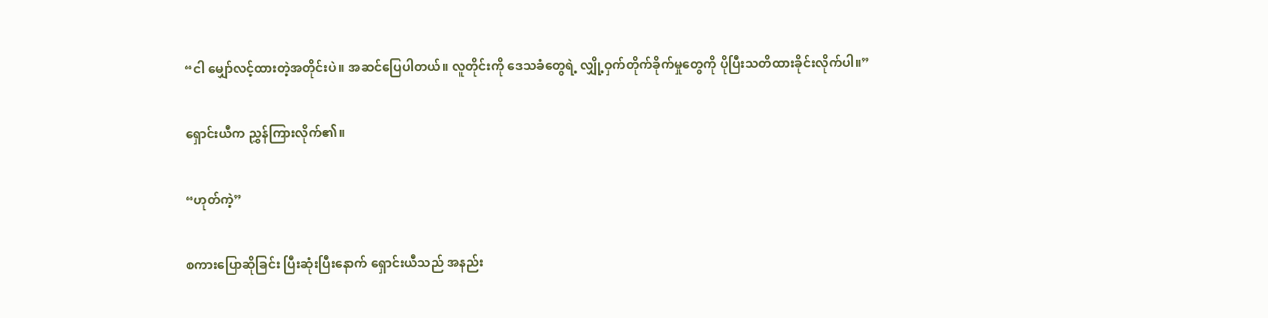“ငါ မျှော်လင့်ထားတဲ့အတိုင်းပဲ။ အဆင်ပြေပါတယ်။ လူတိုင်းကို ဒေသခံတွေရဲ့ လျှို့ဝှက်တိုက်ခိုက်မှုတွေကို ပိုပြီးသတိထားခိုင်းလိုက်ပါ။”

ရှောင်းယီက ညွှန်ကြားလိုက်၏။

“ဟုတ်ကဲ့”

စကားပြောဆိုခြင်း ပြီးဆုံးပြီးနောက် ရှောင်းယီသည် အနည်း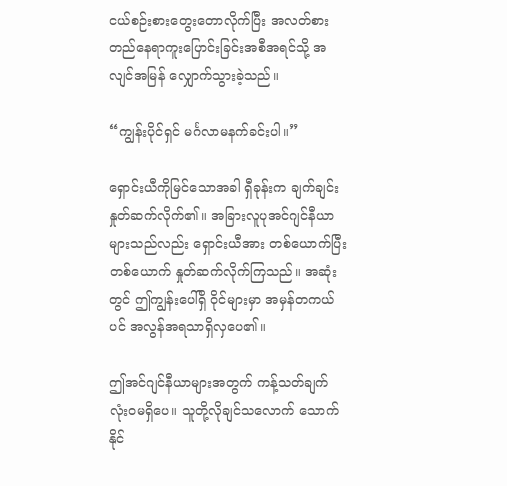ငယ်စဉ်းစားတွေးတောလိုက်ပြီး အလတ်စားတည်နေရာကူးပြောင်းခြင်းအစီအရင်သို့ အလျင်အမြန် လျှောက်သွားခဲ့သည်။

“ကျွန်းပိုင်ရှင် မင်္ဂလာမနက်ခင်းပါ။”

ရှောင်းယီကိုမြင်သောအခါ ရှီခုန်းက ချက်ချင်းနှုတ်ဆက်လိုက်၏။ အခြားလူပုအင်ဂျင်နီယာများသည်လည်း ရှောင်းယီအား တစ်ယောက်ပြီးတစ်ယောက် နှုတ်ဆက်လိုက်ကြသည်။ အဆုံးတွင် ဤကျွန်းပေါ်ရှိ ဝိုင်များမှာ အမှန်တကယ်ပင် အလွန်အရသာရှိလှပေ၏။

ဤအင်ဂျင်နီယာများအတွက် ကန့်သတ်ချက် လုံးဝမရှိပေ။ သူတို့လိုချင်သလောက် သောက်နိုင်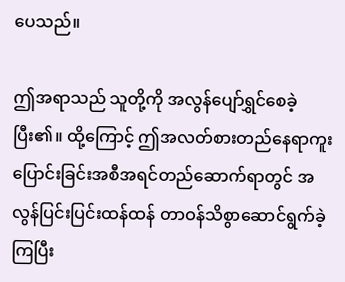ပေသည်။

ဤအရာသည် သူတို့ကို အလွန်ပျော်ရွှင်စေခဲ့ပြီး၏။ ထို့ကြောင့် ဤအလတ်စားတည်နေရာကူးပြောင်းခြင်းအစီအရင်တည်ဆောက်ရာတွင် အလွန်ပြင်းပြင်းထန်ထန် တာဝန်သိစွာဆောင်ရွက်ခဲ့ကြပြီး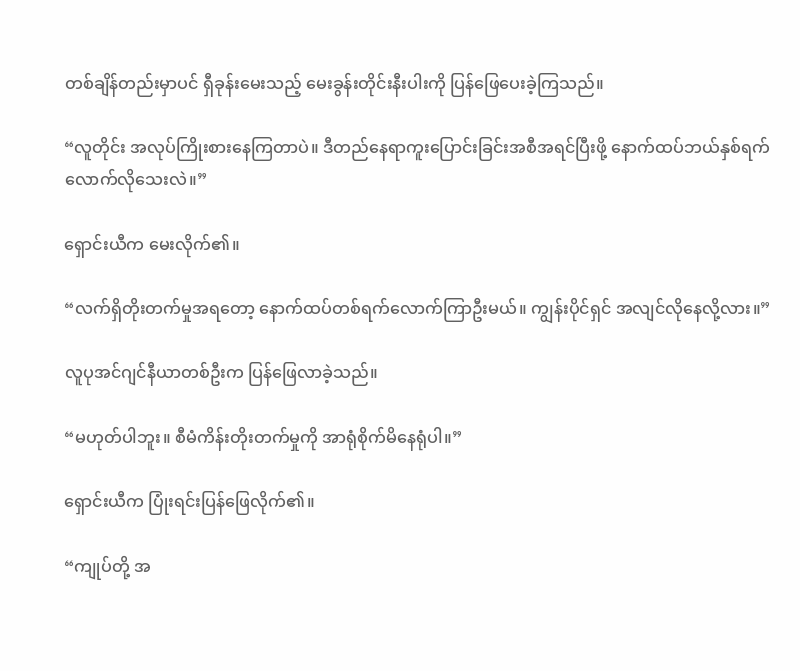တစ်ချိန်တည်းမှာပင် ရှီခုန်းမေးသည့် မေးခွန်းတိုင်းနီးပါးကို ပြန်ဖြေပေးခဲ့ကြသည်။

“လူတိုင်း အလုပ်ကြိုးစားနေကြတာပဲ။ ဒီတည်နေရာကူးပြောင်းခြင်းအစီအရင်ပြီးဖို့ နောက်ထပ်ဘယ်နှစ်ရက်လောက်လိုသေးလဲ။”

ရှောင်းယီက မေးလိုက်၏။

“လက်ရှိတိုးတက်မှုအရတော့ နောက်ထပ်တစ်ရက်လောက်ကြာဦးမယ်။ ကျွန်းပိုင်ရှင် အလျင်လိုနေလို့လား။”

လူပုအင်ဂျင်နီယာတစ်ဦးက ပြန်ဖြေလာခဲ့သည်။

“မဟုတ်ပါဘူး။ စီမံကိန်းတိုးတက်မှုကို အာရုံစိုက်မိနေရုံပါ။”

ရှောင်းယီက ပြုံးရင်းပြန်ဖြေလိုက်၏။

“ကျုပ်တို့ အ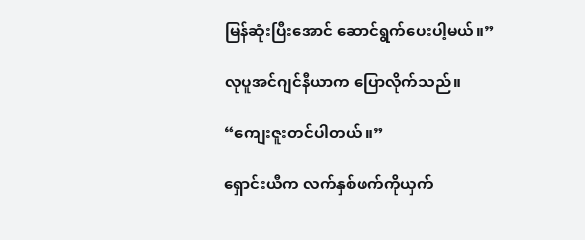မြန်ဆုံးပြီးအောင် ဆောင်ရွက်ပေးပါ့မယ်။”

လုပူအင်ဂျင်နီယာက ပြောလိုက်သည်။

“ကျေးဇူးတင်ပါတယ်။”

ရှောင်းယီက လက်နှစ်ဖက်ကိုယှက်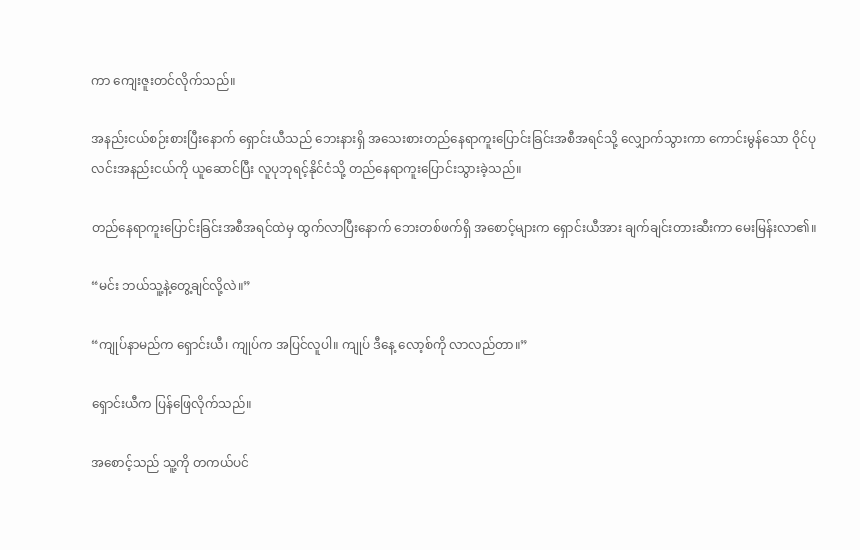ကာ ကျေးဇူးတင်လိုက်သည်။

အနည်းငယ်စဉ်းစားပြီးနောက် ရှောင်းယီသည် ဘေးနားရှိ အသေးစားတည်နေရာကူးပြောင်းခြင်းအစီအရင်သို့ လျှောက်သွားကာ ကောင်းမွန်သော ဝိုင်ပုလင်းအနည်းငယ်ကို ယူဆောင်ပြီး လူပုဘုရင့်နိုင်ငံသို့ တည်နေရာကူးပြောင်းသွားခဲ့သည်။

တည်နေရာကူးပြောင်းခြင်းအစီအရင်ထဲမှ ထွက်လာပြီးနောက် ဘေးတစ်ဖက်ရှိ အစောင့်များက ရှောင်းယီအား ချက်ချင်းတားဆီးကာ မေးမြန်းလာ၏။

“မင်း ဘယ်သူ့နဲ့တွေ့ချင်လို့လဲ။”

“ကျုပ်နာမည်က ရှောင်းယီ၊ ကျုပ်က အပြင်လူပါ။ ကျုပ် ဒီနေ့ လော့စ်ကို လာလည်တာ။”

ရှောင်းယီက ပြန်ဖြေလိုက်သည်။

အစောင့်သည် သူ့ကို တကယ်ပင်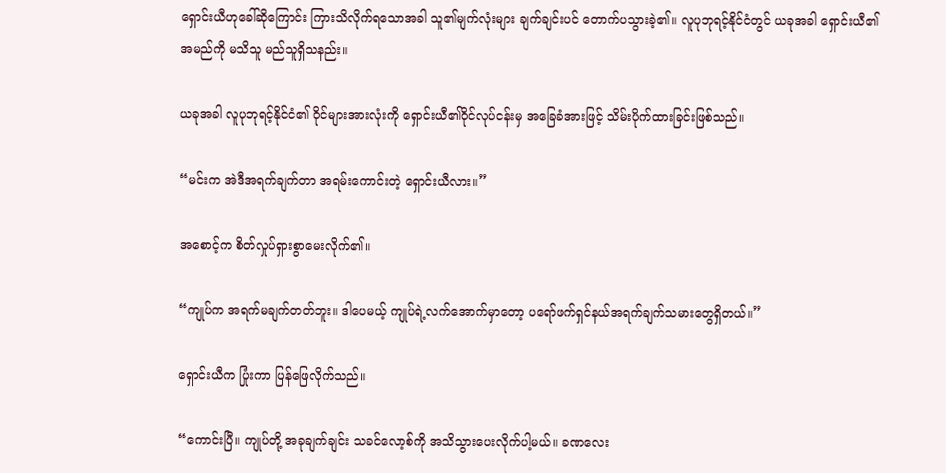ရှောင်းယီဟုခေါ်ဆိုကြောင်း ကြားသိလိုက်ရသောအခါ သူ၏မျက်လုံးများ ချက်ချင်းပင် တောက်ပသွားခဲ့၏။ လူပုဘုရင့်နိုင်ငံတွင် ယခုအခါ ရှောင်းယီ၏အမည်ကို မသိသူ မည်သူရှိသနည်း။

ယခုအခါ လူပုဘုရင့်နိုင်ငံ၏ ဝိုင်များအားလုံးကို ရှောင်းယီ၏ဝိုင်လုပ်ငန်းမှ အခြေခံအားဖြင့် သိမ်းပိုက်ထားခြင်းဖြစ်သည်။

“မင်းက အဲဒီအရက်ချက်တာ အရမ်းကောင်းတဲ့ ရှောင်းယီလား။”

အစောင့်က စိတ်လှုပ်ရှားစွာမေးလိုက်၏။

“ကျုပ်က အရက်မချက်တတ်ဘူး။ ဒါပေမယ့် ကျုပ်ရဲ့လက်အောက်မှာတော့ ပရော်ဖက်ရှင်နယ်အရက်ချက်သမားတွေရှိတယ်။”

ရှောင်းယီက ပြုံးကာ ပြန်ဖြေလိုက်သည်။

“ကောင်းပြီ။ ကျုပ်တို့ အခုချက်ချင်း သခင်လော့စ်ကို အသိသွားပေးလိုက်ပါ့မယ်။ ခဏလေး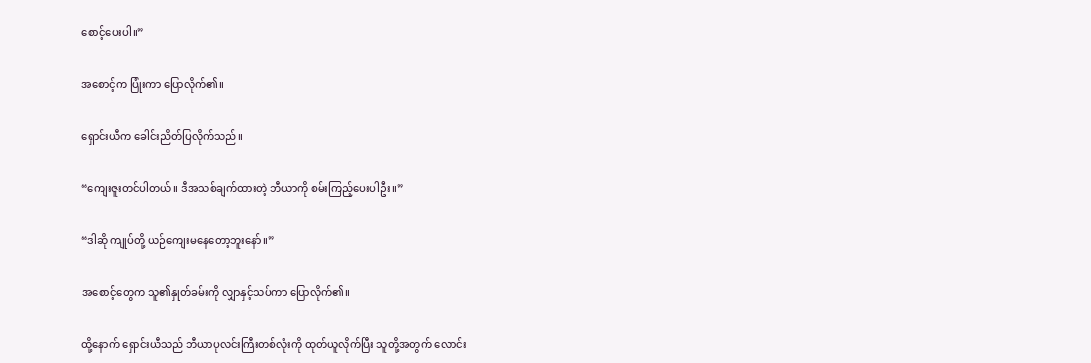စောင့်ပေးပါ။”

အစောင့်က ပြုံးကာ ပြောလိုက်၏။

ရှောင်းယီက ခေါင်းညိတ်ပြလိုက်သည်။

“ကျေးဇူးတင်ပါတယ်။ ဒီအသစ်ချက်ထားတဲ့ ဘီယာကို စမ်းကြည့်ပေးပါဦး။”

“ဒါဆို ကျုပ်တို့ ယဉ်ကျေးမနေတော့ဘူးနော်။”

အစောင့်တွေက သူ၏နှုတ်ခမ်းကို လျှာနှင့်သပ်ကာ ပြောလိုက်၏။

ထို့နောက် ရှောင်းယီသည် ဘီယာပုလင်းကြီးတစ်လုံးကို ထုတ်ယူလိုက်ပြီး သူတို့အတွက် လောင်း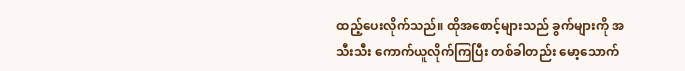ထည့်ပေးလိုက်သည်။ ထိုအစောင့်များသည် ခွက်များကို အသီးသီး ကောက်ယူလိုက်ကြပြီး တစ်ခါတည်း မော့သောက်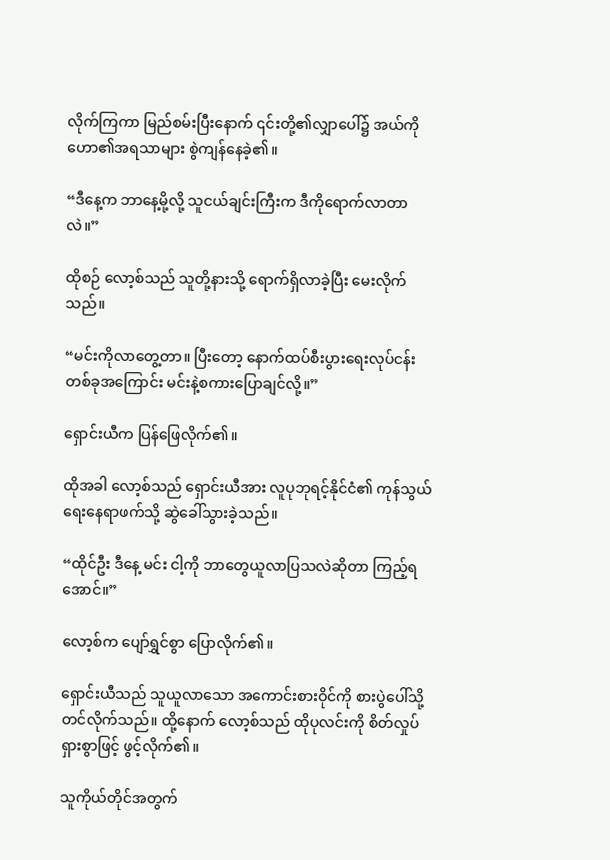လိုက်ကြကာ မြည်စမ်းပြီးနောက် ၎င်းတို့၏လျှာပေါ်၌ အယ်ကိုဟော၏အရသာများ စွဲကျန်‌နေခဲ့၏။

“ဒီနေ့က ဘာနေ့မို့လို့ သူငယ်ချင်းကြီးက ဒီကိုရောက်လာတာလဲ။”

ထိုစဉ် လော့စ်သည် သူတို့နားသို့ ရောက်ရှိလာခဲ့ပြီး မေးလိုက်သည်။

“မင်းကိုလာတွေ့တာ။ ပြီးတော့ နောက်ထပ်စီးပွားရေးလုပ်ငန်းတစ်ခုအကြောင်း မင်းနဲ့စကားပြောချင်လို့။”

ရှောင်းယီက ပြန်ဖြေလိုက်၏။

ထိုအခါ လော့စ်သည် ရှောင်းယီအား လူပုဘုရင့်နိုင်ငံ၏ ကုန်သွယ်ရေးနေရာဖက်သို့ ဆွဲခေါ်သွားခဲ့သည်။

“ထိုင်ဦး ဒီနေ့ မင်း ငါ့ကို ဘာတွေယူလာပြသလဲဆိုတာ ကြည့်ရအောင်။”

လော့စ်က ပျော်ရွှင်စွာ ပြောလိုက်၏။

ရှောင်းယီသည် သူယူလာသော အကောင်းစားဝိုင်ကို စားပွဲပေါ်သို့ တင်လိုက်သည်။ ထို့နောက် လော့စ်သည် ထိုပုလင်းကို စိတ်လှုပ်ရှားစွာဖြင့် ဖွင့်လိုက်၏။

သူကိုယ်တိုင်အတွက်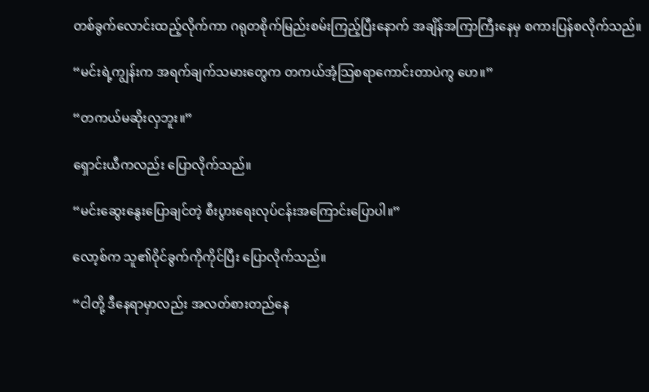တစ်ခွက်လောင်းထည့်လိုက်ကာ ဂရုတစိုက်မြည်းစမ်းကြည့်ပြီးနောက် အချိန်အကြာကြီးနေမှ စကားပြန်စလိုက်သည်။

“မင်းရဲ့ကျွန်းက အရက်ချက်သမားတွေက တကယ်အံ့သြစရာကောင်းတာပဲကွ ဟေ။”

“တကယ်မဆိုးလှဘူး။”

ရှောင်းယီကလည်း ပြောလိုက်သည်။

“မင်းဆွေးနွေးပြောချင်တဲ့ စီးပွားရေးလုပ်ငန်းအကြောင်းပြောပါ။”

လော့စ်က သူ၏ဝိုင်ခွက်ကိုကိုင်ပြီး ပြောလိုက်သည်။

“ငါတို့ ဒီနေရာမှာလည်း အလတ်စားတည်နေ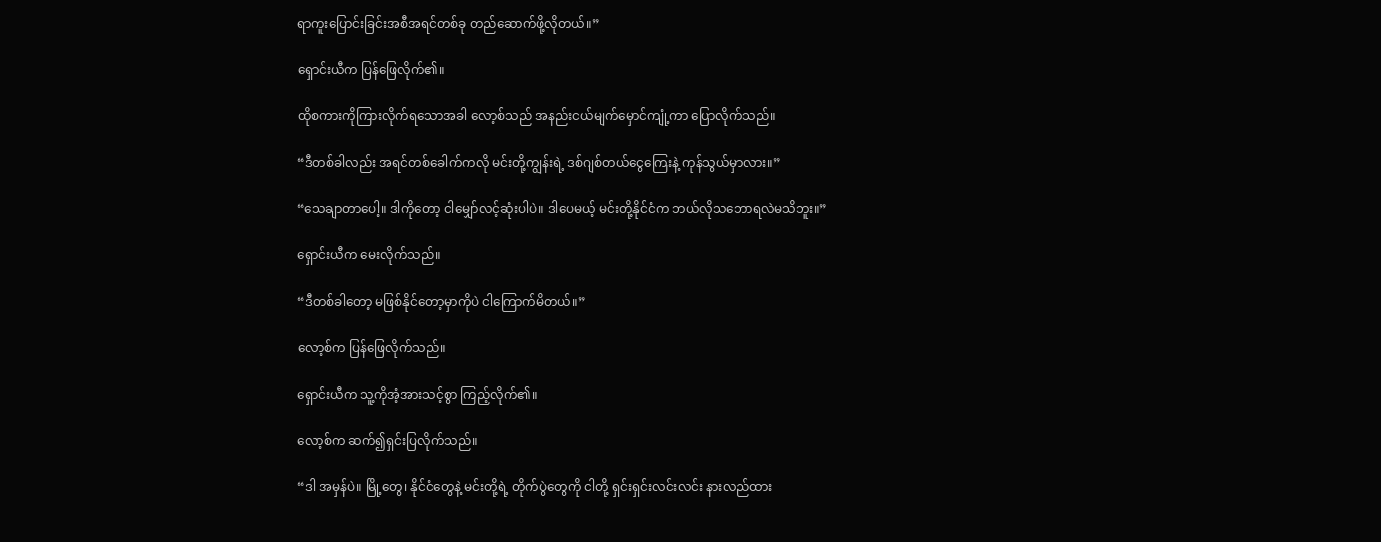ရာကူးပြောင်းခြင်းအစီအရင်တစ်ခု တည်ဆောက်ဖို့လိုတယ်။”

ရှောင်းယီက ပြန်ဖြေလိုက်၏။

ထိုစကားကိုကြားလိုက်ရသောအခါ လော့စ်သည် အနည်းငယ်မျက်မှောင်ကျုံ့ကာ ပြောလိုက်သည်။

“ဒီတစ်ခါလည်း အရင်တစ်ခေါက်ကလို မင်းတို့ကျွန်းရဲ့ ဒစ်ဂျစ်တယ်ငွေကြေးနဲ့ ကုန်သွယ်မှာလား။”

“သေချာတာပေါ့။ ဒါကိုတော့ ငါမျှော်လင့်ဆုံးပါပဲ။ ဒါပေမယ့် မင်းတို့နိုင်ငံက ဘယ်လိုသဘောရလဲမသိဘူး။”

ရှောင်းယီက မေးလိုက်သည်။

“ဒီတစ်ခါတော့ မဖြစ်နိုင်တော့မှာကိုပဲ ငါကြောက်မိတယ်။”

လော့စ်က ပြန်ဖြေလိုက်သည်။

ရှောင်းယီက သူ့ကိုအံ့အားသင့်စွာ ကြည့်လိုက်၏။

လော့စ်က ဆက်၍ရှင်းပြလိုက်သည်။

“ဒါ အမှန်ပဲ။ မြို့တွေ၊ နိုင်ငံတွေနဲ့ မင်းတို့ရဲ့ တိုက်ပွဲတွေကို ငါတို့ ရှင်းရှင်းလင်းလင်း နားလည်ထား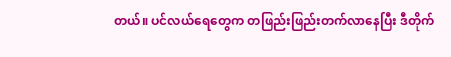တယ်။ ပင်လယ်ရေတွေက တဖြည်းဖြည်းတက်လာနေပြီး ဒီတိုက်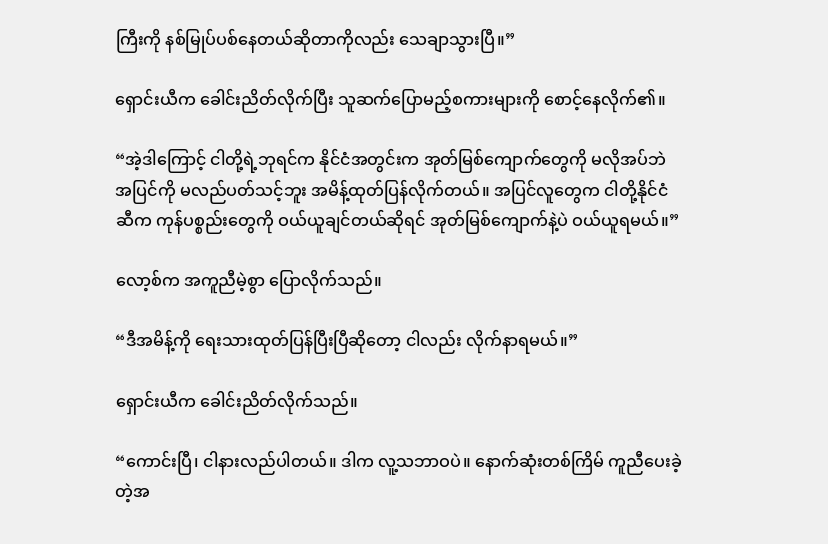ကြီးကို နစ်မြုပ်ပစ်နေတယ်ဆိုတာကိုလည်း သေချာသွားပြီ။”

ရှောင်းယီက ခေါင်းညိတ်လိုက်ပြီး သူဆက်ပြောမည့်စကားများကို စောင့်နေလိုက်၏။

“အဲ့ဒါကြောင့် ငါတို့ရဲ့ဘုရင်က နိုင်ငံအတွင်းက အုတ်မြစ်ကျောက်တွေကို မလိုအပ်ဘဲ အပြင်ကို မလည်ပတ်သင့်ဘူး အမိန့်ထုတ်ပြန်လိုက်တယ်။ အပြင်လူတွေက ငါတို့နိုင်ငံဆီက ကုန်ပစ္စည်းတွေကို ဝယ်ယူချင်တယ်ဆိုရင် အုတ်မြစ်ကျောက်နဲ့ပဲ ဝယ်ယူရမယ်။”

လော့စ်က အကူညီမဲ့စွာ ပြောလိုက်သည်။

“ဒီအမိန့်ကို ရေးသားထုတ်ပြန်ပြီးပြီဆိုတော့ ငါလည်း လိုက်နာရမယ်။”

ရှောင်းယီက ခေါင်းညိတ်လိုက်သည်။

“ကောင်းပြီ၊ ငါနားလည်ပါတယ်။ ဒါက လူ့သဘာဝပဲ။ နောက်ဆုံးတစ်ကြိမ် ကူညီပေးခဲ့တဲ့အ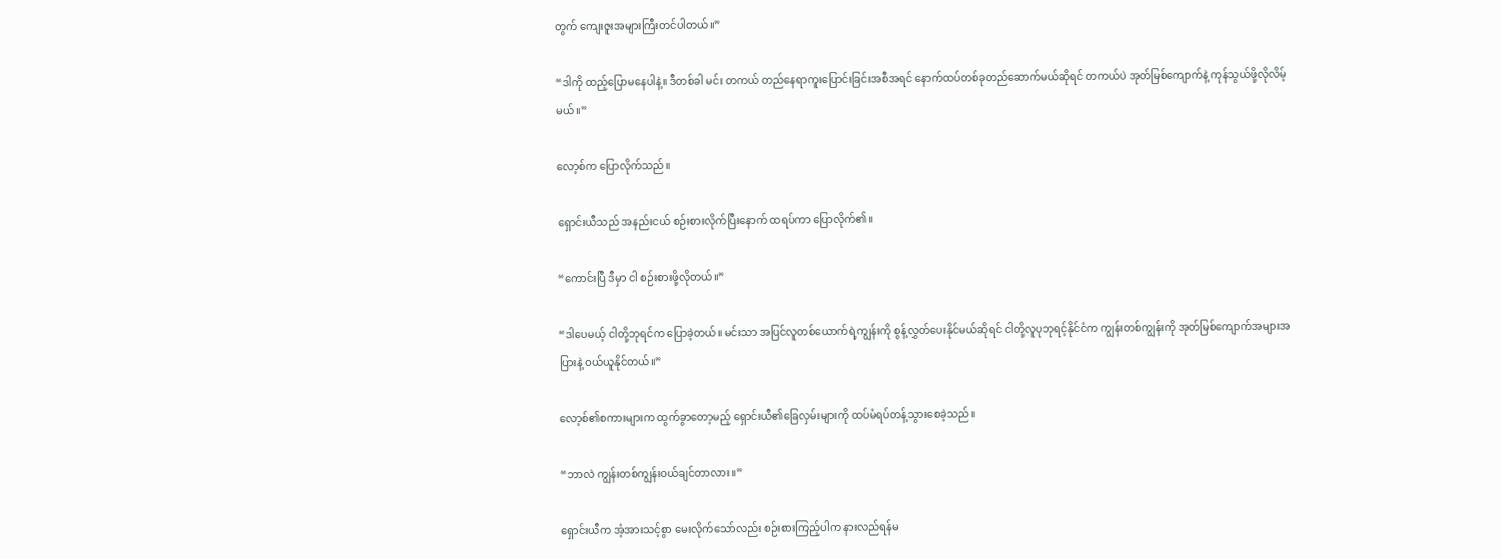တွက် ကျေးဇူးအများကြီးတင်ပါတယ်။”

“ဒါကို ထည့်ပြောမနေပါနဲ့။ ဒီတစ်ခါ မင်း တကယ် တည်‌နေရာကူးပြောင်းခြင်းအစီအရင် နောက်ထပ်တစ်ခုတည်ဆောက်မယ်ဆိုရင် တကယ်ပဲ အုတ်မြစ်ကျောက်နဲ့ ကုန်သွယ်ဖို့လိုလိမ့်မယ်။”

လော့စ်က ပြောလိုက်သည်။

ရှောင်းယီသည် အနည်းငယ် စဉ်းစားလိုက်ပြီးနောက် ထရပ်ကာ ပြောလိုက်၏။

“ကောင်းပြီ ဒီမှာ ငါ စဉ်းစားဖို့လိုတယ်။”

“ဒါပေမယ့် ငါတို့ဘုရင်က ပြောခဲ့တယ်။ မင်းသာ အပြင်လူတစ်ယောက်ရဲ့ကျွန်းကို စွန့်လွှတ်ပေးနိုင်မယ်ဆိုရင် ငါတို့လူပုဘုရင့်နိုင်ငံက ကျွန်းတစ်ကျွန်းကို အုတ်မြစ်ကျောက်အများအပြားနဲ့ ဝယ်ယူနိုင်တယ်။”

လော့စ်၏စကားများက ထွက်ခွာတော့မည့် ရှောင်းယီ၏ခြေလှမ်းများကို ထပ်မံရပ်တန့်သွားစေခဲ့သည်။

“ဘာလဲ ကျွန်းတစ်ကျွန်းဝယ်ချင်တာလား။”

ရှောင်းယီက အံ့အားသင့်စွာ မေးလိုက်သော်လည်း စဉ်းစားကြည့်ပါက နားလည်ရန်မ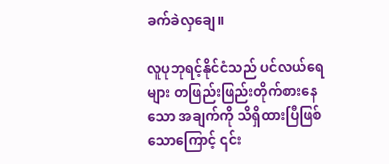ခက်ခဲလှချေ။

လူပုဘုရင့်နိုင်ငံသည် ပင်လယ်ရေများ တဖြည်းဖြည်းတိုက်စားနေသော အချက်ကို သိရှိထားပြီဖြစ်သောကြောင့် ၎င်း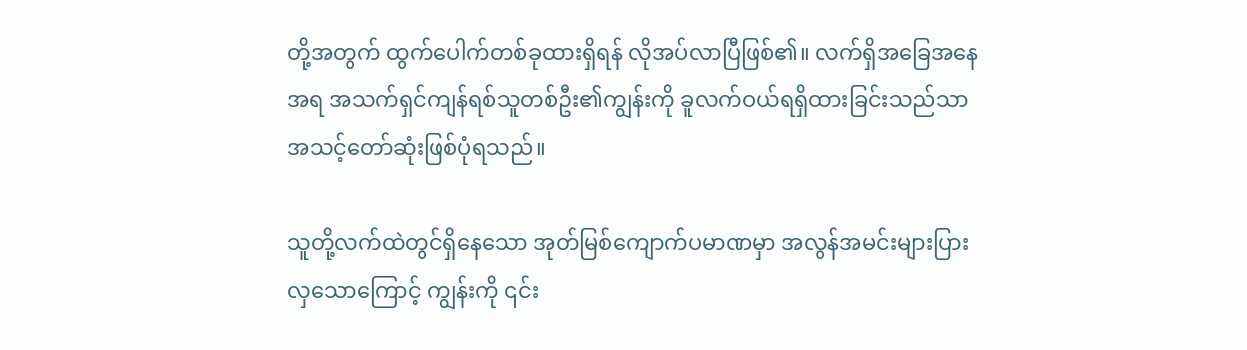တို့အတွက် ထွက်ပေါက်တစ်ခုထားရှိရန် လိုအပ်လာပြီဖြစ်၏။ လက်ရှိအခြေအနေအရ အသက်ရှင်ကျန်ရစ်သူတစ်ဦး၏ကျွန်းကို ခူလက်ဝယ်ရရှိထားခြင်းသည်သာ အသင့်တော်ဆုံးဖြစ်ပုံရသည်။

သူတို့လက်ထဲတွင်ရှိနေသော အုတ်မြစ်ကျောက်ပမာဏမှာ အလွန်အမင်းများပြားလှသောကြောင့် ကျွန်းကို ၎င်း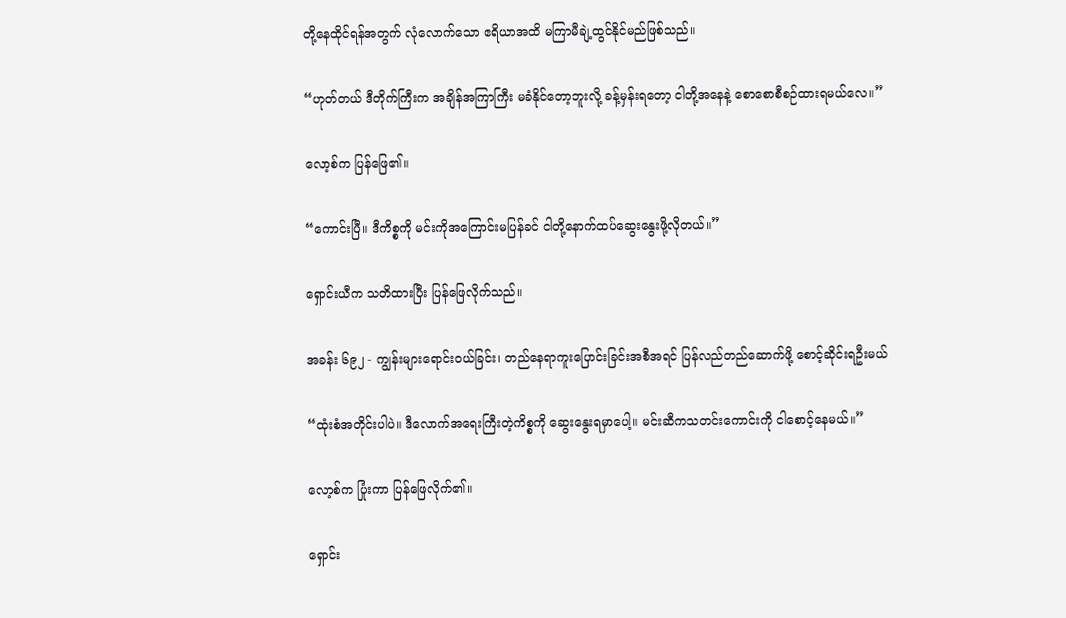တို့နေထိုင်ရန်အတွက် လုံလောက်သော ဧရိယာအထိ မကြာမီချဲ့ထွင်နိုင်မည်ဖြစ်သည်။

“ဟုတ်တယ် ဒီတိုက်ကြီးက အချိန်အကြာကြီး မခံနိုင်တော့ဘူးလို့ ခန့်မှန်းရတော့ ငါတို့အနေနဲ့ စောစောစီစဉ်ထားရမယ်လေ။”

လော့စ်က ပြန်ဖြေ၏။

“ကောင်းပြီ။ ဒီကိစ္စကို မင်းကိုအကြောင်းမပြန်ခင် ငါတို့နောက်ထပ်ဆွေးနွေးဖို့လိုတယ်။”

ရှောင်းယီက သတိထားပြီး ပြန်ဖြေလိုက်သည်။

အခန်း ၆၉၂ - ကျွန်းများရောင်းဝယ်ခြင်း၊ တည်နေရာကူးပြောင်းခြင်းအစီအရင် ပြန်လည်တည်ဆောက်ဖို့ စောင့်ဆိုင်းရဦးမယ်

“ထုံးစံအတိုင်းပါပဲ။ ဒီလောက်အရေးကြီးတဲ့ကိစ္စကို ဆွေးနွေးရမှာပေါ့။ မင်းဆီကသတင်းကောင်းကို ငါစောင့်နေမယ်။”

လော့စ်က ပြုံးကာ ပြန်ဖြေလိုက်၏။

ရှောင်း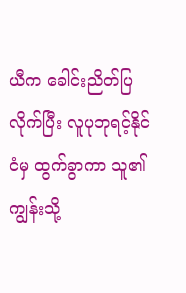ယီက ခေါင်းညိတ်ပြလိုက်ပြီး လူပုဘုရင့်နိုင်ငံမှ ထွက်ခွာကာ သူ၏ကျွန်းသို့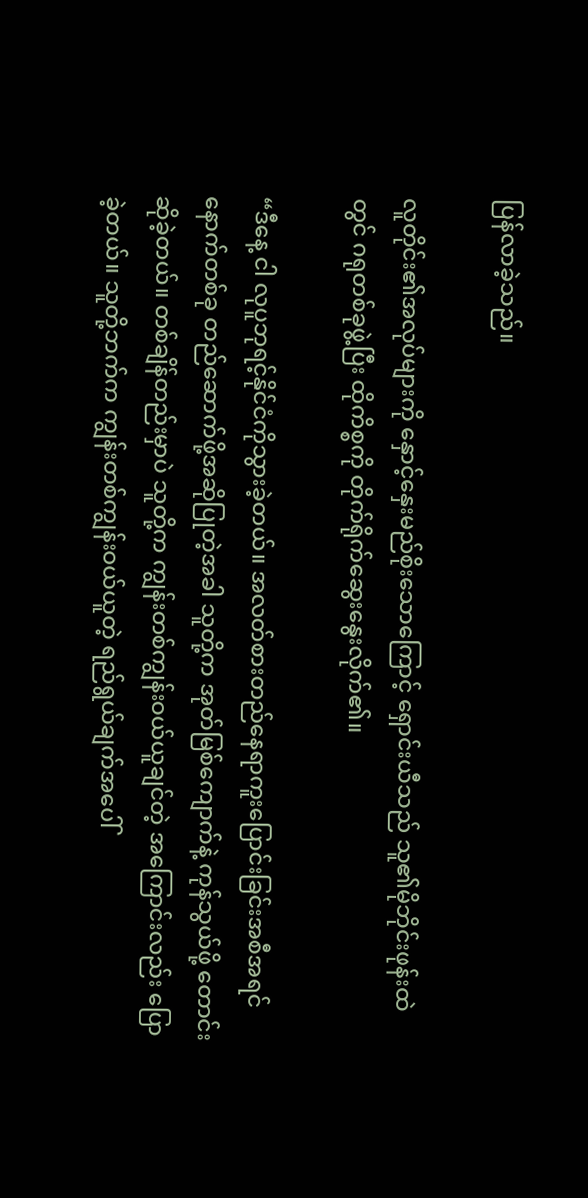ပြန်လာခဲ့သည်။

လူတိုင်း၏အလုပ်များကို နှောင့်နှေးမည်စိုးသောကြောင့် ရှောင်းယီသည် သူ၏မိုဘိုင်းဖုန်းထဲတွင် ဂရုတစ်ခုဖွဲ့ပြီး ထိုကိစ္စကို တိုက်ရိုက်ဆွေးနွေးလိုက်၏။

“ဒီနေ့ ငါ လုပူဘုရင့်နိုင်ငံကိုသွားခဲ့တယ်။ အလတ်စားတည်နေရာကူးပြောင်းခြင်းအစီအရင်နောက်တစ်ခု တည်ဆောက်ဖို့အဆိုပြုတဲ့အခါ သူတို့က အုတ်မြစ်ကျောက်နဲ့ ကုန်သွယ်ဖို့ တောင်းဆိုခဲ့တယ်။ တစ်ချိန်တည်းမှာပဲ သူတို့က ကျွန်းတစ်ကျွန်းဝယ်ယူချင်တဲ့ အကြောင်းလည်း ပြောခဲ့တယ်။ သူတို့ဘက်က ကျွန်းတစ်ကျွန်းဝယ်ယူတဲ့ ရည်ရွယ်ချက်အပေါ်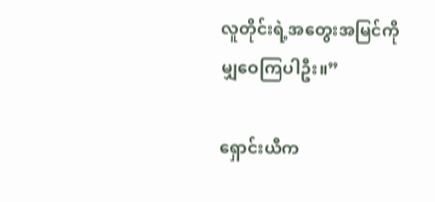လူတိုင်းရဲ့အတွေးအမြင်ကို မျှဝေကြပါဦး။”

ရှောင်းယီက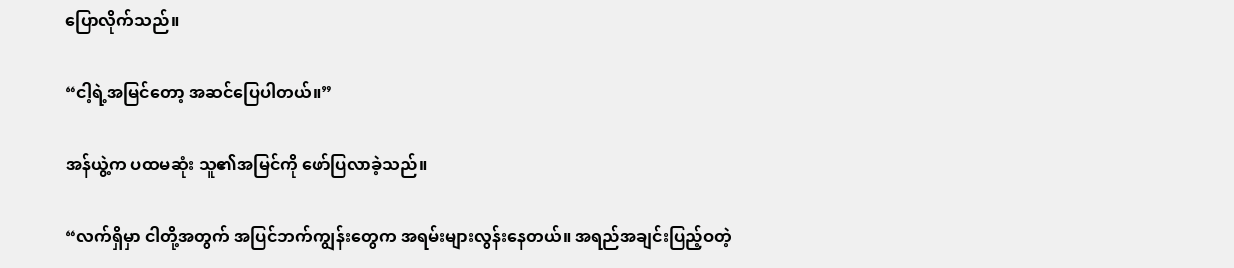ပြောလိုက်သည်။

“ငါ့ရဲ့အမြင်တော့ အဆင်ပြေပါတယ်။”

အန်ယွဲ့က ပထမဆုံး သူ၏အမြင်ကို ဖော်ပြလာခဲ့သည်။

“လက်ရှိမှာ ငါတို့အတွက် အပြင်ဘက်ကျွန်းတွေက အရမ်းများလွန်းနေတယ်။ အရည်အချင်းပြည့်ဝတဲ့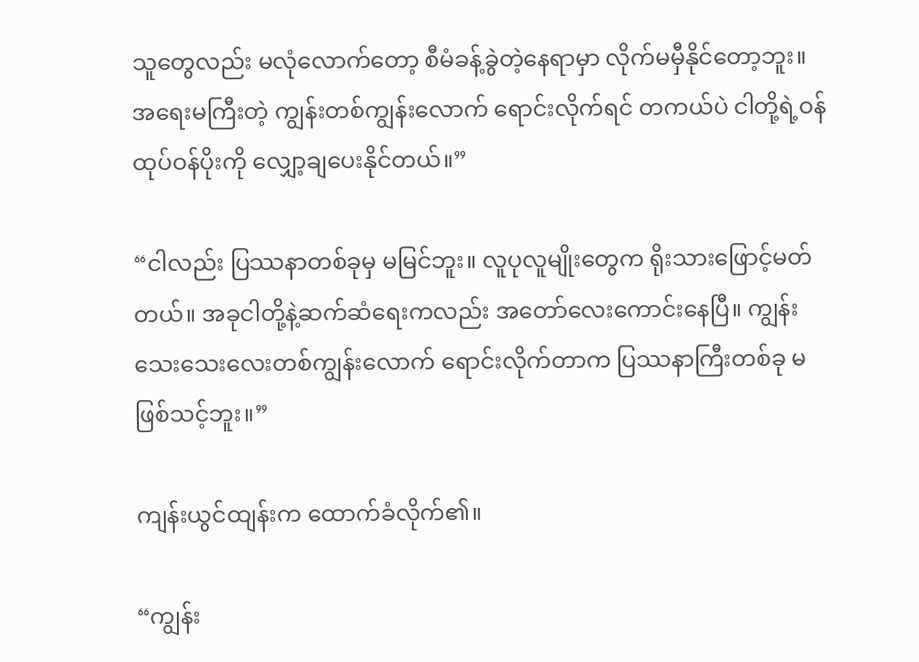သူတွေလည်း မလုံလောက်တော့ စီမံခန့်ခွဲတဲ့နေရာမှာ လိုက်မမှီနိုင်တော့ဘူး။ အရေးမကြီးတဲ့ ကျွန်းတစ်ကျွန်းလောက် ရောင်းလိုက်ရင် တကယ်ပဲ ငါတို့ရဲ့ဝန်ထုပ်ဝန်ပိုးကို လျှော့ချပေးနိုင်တယ်။”

“ငါလည်း ပြဿနာတစ်ခုမှ မမြင်ဘူး။ လူပုလူမျိုးတွေက ရိုးသားဖြောင့်မတ်တယ်။ အခုငါတို့နဲ့ဆက်ဆံရေးကလည်း အတော်လေးကောင်းနေပြီ။ ကျွန်းသေးသေးလေးတစ်ကျွန်းလောက် ရောင်းလိုက်တာက ပြဿနာကြီးတစ်ခု မဖြစ်သင့်ဘူး။”

ကျန်းယွင်ထျန်းက ထောက်ခံလိုက်၏။

“ကျွန်း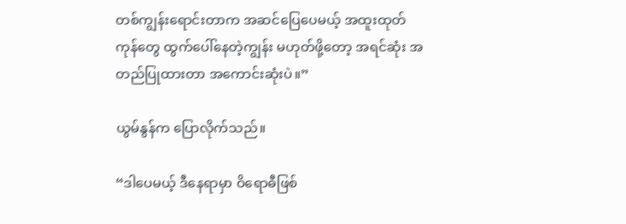တစ်ကျွန်းရောင်းတာက အဆင်ပြေပေမယ့် အထူးထုတ်ကုန်တွေ ထွက်ပေါ်နေတဲ့ကျွန်း မဟုတ်ဖို့တော့ အရင်ဆုံး အတည်ပြုထားတာ အကောင်းဆုံးပဲ။”

ယွမ်နွန်က ပြောလိုက်သည်။

“ဒါပေမယ့် ဒီနေရာမှာ ဝိရောဓီဖြစ်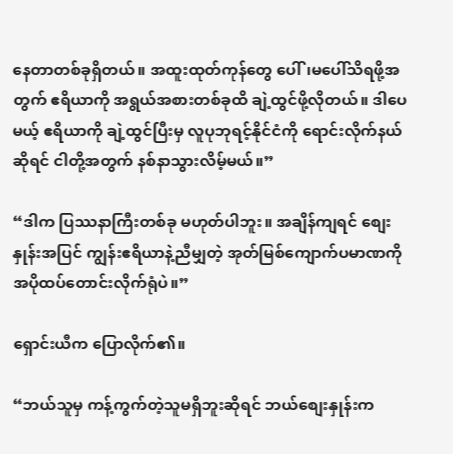နေတာတစ်ခုရှိတယ်။ အထူးထုတ်ကုန်တွေ ပေါ်၊မပေါ်သိရဖို့အတွက် ဧရိယာကို အရွယ်အစားတစ်ခုထိ ချဲ့ထွင်ဖို့လိုတယ်။ ဒါပေမယ့် ဧရိယာကို ချဲ့ထွင်ပြီးမှ လူပုဘုရင့်နိုင်ငံကို ရောင်းလိုက်နယ်ဆိုရင် ငါတို့အတွက် နစ်နာသွားလိမ့်မယ်။”

“ဒါက ပြဿနာကြီးတစ်ခု မဟုတ်ပါဘူး။ အချိန်ကျရင် စျေးနှုန်းအပြင် ကျွန်းဧရိယာနဲ့ညီမျှတဲ့ အုတ်မြစ်ကျောက်ပမာဏကို အပိုထပ်တောင်းလိုက်ရုံပဲ။”

ရှောင်းယီက ပြောလိုက်၏။

“ဘယ်သူမှ ကန့်ကွက်တဲ့သူမရှိဘူးဆိုရင် ဘယ်စျေးနှုန်းက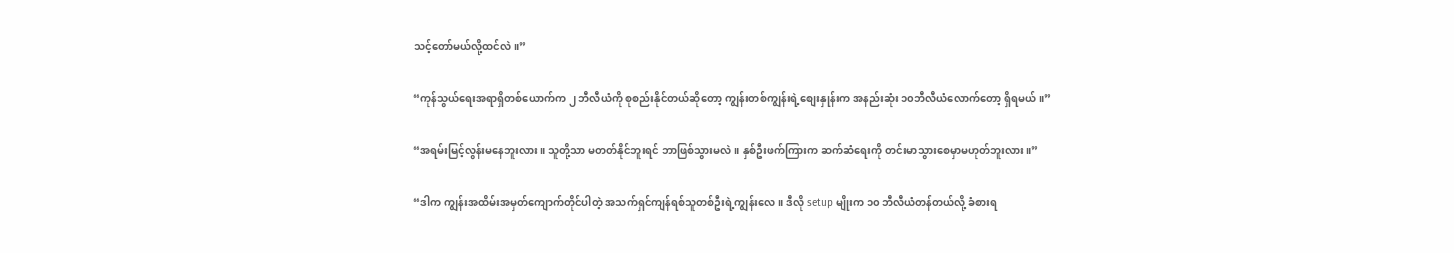သင့်တော်မယ်လို့ထင်လဲ။”

“ကုန်သွယ်ရေးအရာရှိတစ်ယောက်က ၂ ဘီလီယံကို စုစည်းနိုင်တယ်ဆိုတော့ ကျွန်းတစ်ကျွန်းရဲ့စျေးနှုန်းက အနည်းဆုံး ၁၀ဘီလီယံလောက်တော့ ရှိရမယ်။”

“အရမ်းမြင့်လွန်း‌မနေဘူးလား။ သူတို့သာ မတတ်နိုင်ဘူးရင် ဘာဖြစ်သွားမလဲ။ နှစ်ဦးဖက်ကြားက ဆက်ဆံရေးကို တင်းမာသွားစေမှာမဟုတ်ဘူးလား။”

“ဒါက ကျွန်းအထိမ်းအမှတ်ကျောက်တိုင်ပါတဲ့ အသက်ရှင်ကျန်ရစ်သူတစ်ဦးရဲ့ကျွန်းလေ။ ဒီလို setup မျိုးက ၁၀ ဘီလီယံတန်တယ်လို့ ခံစားရ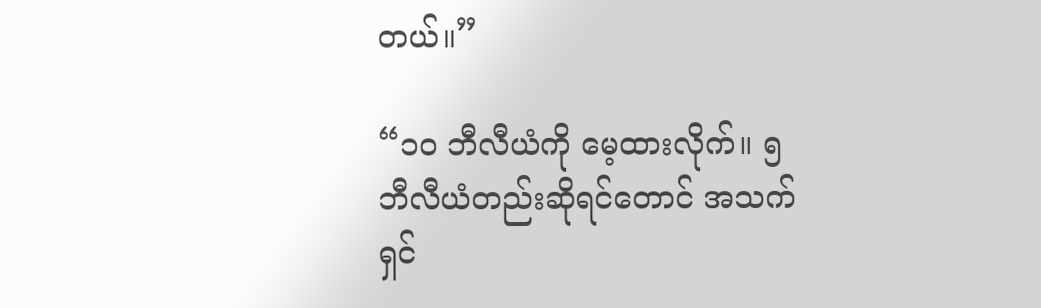တယ်။”

“၁၀ ဘီလီယံကို မေ့ထားလိုက်။ ၅ ဘီလီယံတည်းဆိုရင်တောင် အသက်ရှင်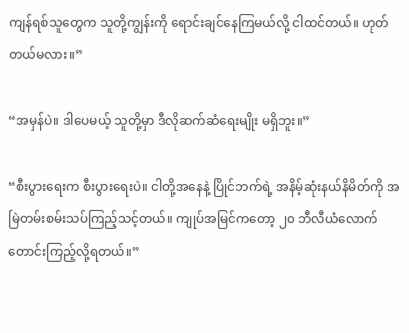ကျန်ရစ်သူတွေက သူတို့ကျွန်းကို ရောင်းချင်နေကြမယ်လို့ ငါထင်တယ်။ ဟုတ်တယ်မလား။”

“အမှန်ပဲ။ ဒါပေမယ့် သူတို့မှာ ဒီလိုဆက်ဆံရေးမျိုး မရှိဘူး။”

“စီးပွားရေးက စီးပွားရေးပဲ။ ငါတို့အနေနဲ့ ပြိုင်ဘက်ရဲ့ အနိမ့်ဆုံးနယ်နိမိတ်ကို အမြဲတမ်းစမ်းသပ်ကြည့်သင့်တယ်။ ကျုပ်အမြင်ကတော့ ၂၀ ဘီလီယံလောက် တောင်းကြည့်လို့ရတယ်။”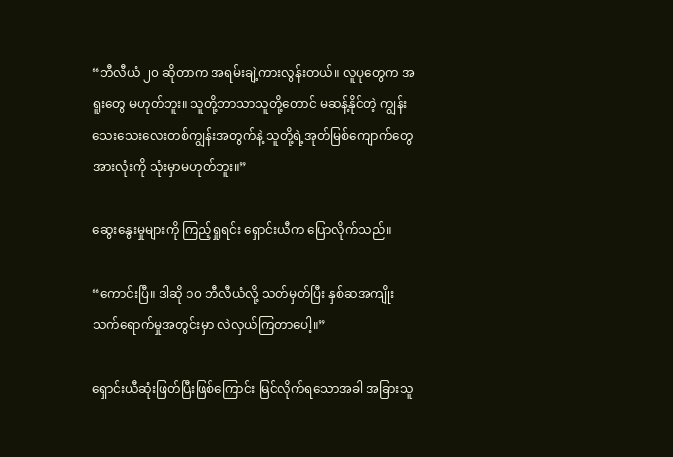“ဘီလီယံ ၂၀ ဆိုတာက အရမ်းချဲ့ကားလွန်းတယ်။ လူပုတွေက အရူးတွေ မဟုတ်ဘူး။ သူတို့ဘာသာသူတို့တောင် မဆန့်နိုင်တဲ့ ကျွန်းသေးသေးလေးတစ်ကျွန်းအတွက်နဲ့ သူတို့ရဲ့အုတ်မြစ်ကျောက်တွေအားလုံးကို သုံးမှာမဟုတ်ဘူး။”

ဆွေးနွေးမှုများကို ကြည့်ရှုရင်း ရှောင်းယီက ပြောလိုက်သည်။

“ကောင်းပြီ။ ဒါဆို ၁၀ ဘီလီယံလို့ သတ်မှတ်ပြီး နှစ်ဆအကျိုးသက်ရောက်မှုအတွင်းမှာ လဲလှယ်ကြတာပေါ့။”

ရှောင်းယီဆုံးဖြတ်ပြီးဖြစ်ကြောင်း မြင်လိုက်ရသောအခါ အခြားသူ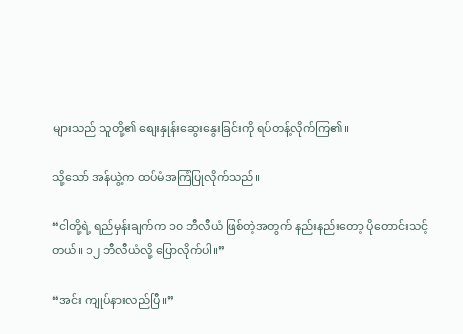များသည် သူတို့၏ စျေးနှုန်းဆွေးနွေးခြင်းကို ရပ်တန့်လိုက်ကြ၏။

သို့သော် အန်ယွဲ့က ထပ်မံအကြံပြုလိုက်သည်။

“ငါတို့ရဲ့ ရည်မှန်းချက်က ၁၀ ဘီလီယံ ဖြစ်တဲ့အတွက် နည်းနည်းတော့ ပိုတောင်းသင့်တယ်။ ၁၂ ဘီလီယံလို့ ပြောလိုက်ပါ။”

“အင်း ကျုပ်နားလည်ပြီ။”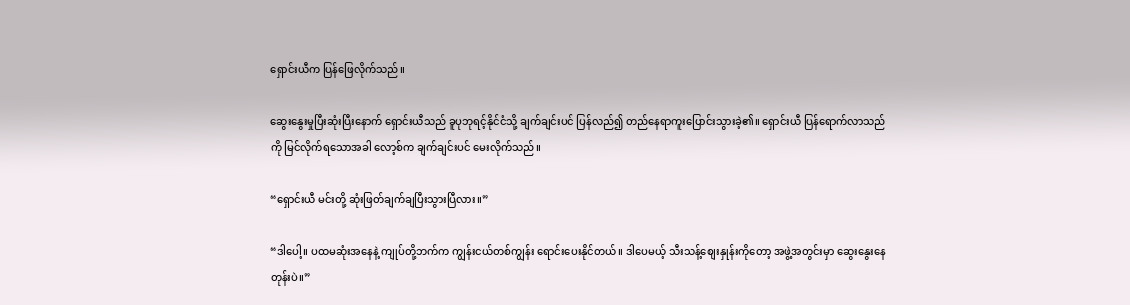ရှောင်းယီက ပြန်ဖြေလိုက်သည်။

ဆွေးနွေးမှုပြီးဆုံးပြီးနောက် ရှောင်းယီသည် ခူပုဘုရင့်နိုင်ငံသို့ ချက်ချင်းပင် ပြန်လည်၍ တည်နေရာကူးပြောင်းသွားခဲ့၏။ ရှောင်းယီ ပြန်ရောက်လာသည်ကို မြင်လိုက်ရသောအခါ လော့စ်က ချက်ချင်းပင် မေးလိုက်သည်။

“ရှောင်းယီ မင်းတို့ ဆုံးဖြတ်ချက်ချပြီးသွားပြီလား။”

“ဒါပေါ့။ ပထမဆုံးအနေနဲ့ ကျုပ်တို့ဘက်က ကျွန်းငယ်တစ်ကျွန်း ရောင်းပေးနိုင်တယ်။ ဒါပေမယ့် သီးသန့်စျေးနှုန်းကိုတော့ အဖွဲ့အတွင်းမှာ ဆွေးနွေးနေတုန်းပဲ။”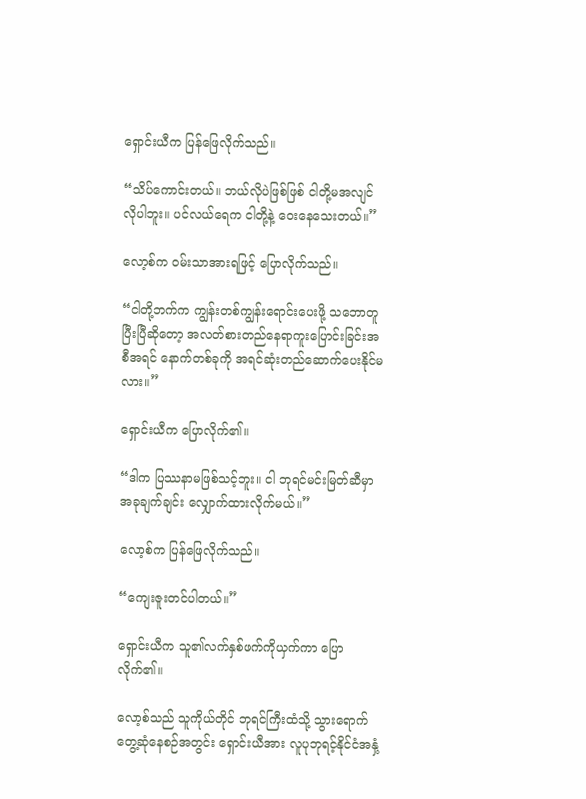ရှောင်းယီက ပြန်ဖြေလိုက်သည်။

“သိပ်ကောင်းတယ်။ ဘယ်လိုပဲဖြစ်ဖြစ် ငါတို့မအလျင်လိုပါဘူး။ ပင်လယ်ရေက ငါတို့နဲ့ ဝေးနေသေးတယ်။”

လော့စ်က ဝမ်းသာအားရဖြင့် ပြောလိုက်သည်။

“ငါတို့ဘက်က ကျွန်းတစ်ကျွန်းရောင်းပေးဖို့ သဘောတူပြီးပြီဆိုတော့ အလတ်စားတည်နေရာကူးပြောင်းခြင်းအစီအရင် နောက်တစ်ခုကို အရင်ဆုံးတည်ဆောက်ပေးနိုင်မလား။”

ရှောင်းယီက ပြောလိုက်၏။

“ဒါက ပြဿနာမဖြစ်သင့်ဘူး။ ငါ ဘုရင်မင်းမြတ်ဆီမှာ အခုချက်ချင်း လျှောက်ထားလိုက်မယ်။”

လော့စ်က ပြန်ဖြေလိုက်သည်။

“ကျေးဇူးတင်ပါတယ်။”

ရှောင်းယီက သူ၏လက်နှစ်ဖက်ကိုယှက်ကာ ပြောလိုက်၏။

လော့စ်သည် သူကိုယ်တိုင် ဘုရင်ကြီးထံသို့ သွားရောက်တွေ့ဆုံနေစဉ်အတွင်း ရှောင်းယီအား လူပုဘုရင့်နိုင်ငံအနှံ့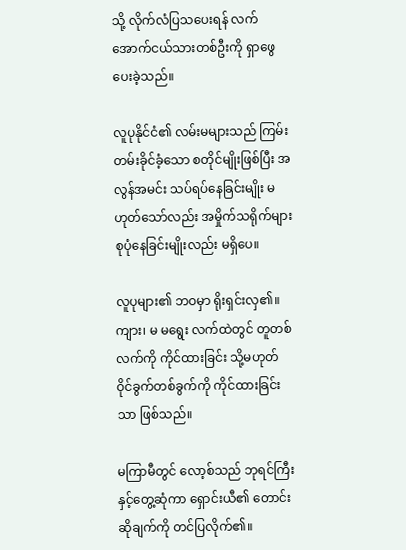သို့ လိုက်လံပြသပေးရန် လက်အောက်ငယ်သားတစ်ဦးကို ရှာဖွေပေးခဲ့သည်။

လူပုနိုင်ငံ၏ လမ်းမများသည် ကြမ်းတမ်းခိုင်ခံ့သော စတိုင်မျိုးဖြစ်ပြီး အလွန်အမင်း သပ်ရပ်နေခြင်းမျိုး မဟုတ်သော်လည်း အမှိုက်သရိုက်များ စုပုံနေခြင်းမျိုးလည်း မရှိပေ။

လူပုများ၏ ဘဝမှာ ရိုးရှင်းလှ၏။ ကျား၊ မ မရွေး လက်ထဲတွင် တူတစ်လက်ကို ကိုင်ထားခြင်း သို့မဟုတ် ဝိုင်ခွက်တစ်ခွက်ကို ကိုင်ထားခြင်းသာ ဖြစ်သည်။

မကြာမီတွင် လော့စ်သည် ဘုရင်ကြီးနှင့်တွေ့ဆုံကာ ရှောင်းယီ၏ တောင်းဆိုချက်ကို တင်ပြလိုက်၏။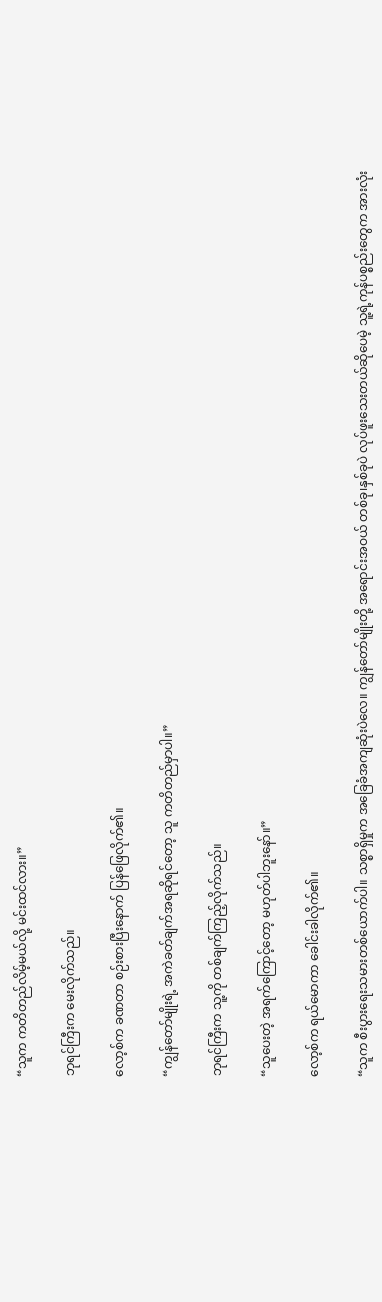“သူက ကတိတည်လိမ့်မယ်လို့ မင်းထင်လား။”

ဘုရင်ကြီးက မေးလိုက်သည်။

လော့စ်က ခဏတာ စဉ်းစားပြီးနောက် ပြန်ဖြေလိုက်၏။

“ကျွန်တော်မျိုးရဲ့ အကဲခတ်ချက်အရဆိုရင်တော့ သူ ကတိတည်မှာပါ။”

ဘုရင်ကြီးက သူ့ကို တစ်ချက်ကြည့်လိုက်သည်။

“သူပေးတဲ့ အရက်ကြောင့်တော့ မဟုတ်ပါဘူးနော်။”

လော့စ်က ရယ်မောကာ ခေါင်းခါလိုက်၏။

“သူက စီးပွားရေးသမားတစ်ယောက်ပါ။ သစ္စာရှိမှုက အခြေခံအကျဆုံးပဲလေ။ ကျွန်တော်မျိုးတို့ အရောင်းအဝယ် တစ်ခု၊နှစ်ခုပဲ လုပ်ဖူးသေးတယ်ဆိုပေမဲ့ သူ့ရဲ့ကုန်ပစ္စည်းတွေက အားလုံး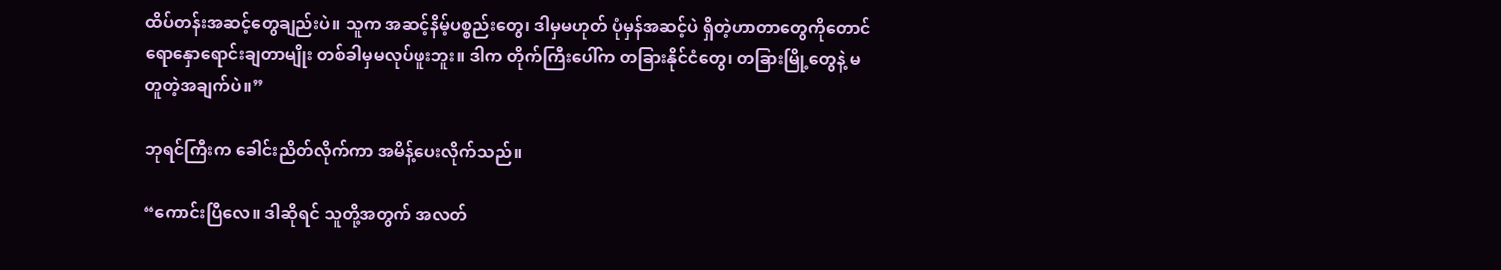ထိပ်တန်းအဆင့်တွေချည်းပဲ။ သူက အဆင့်နိမ့်ပစ္စည်းတွေ၊ ဒါမှမဟုတ် ပုံမှန်အဆင့်ပဲ ရှိတဲ့ဟာတာတွေကိုတောင် ရောနှောရောင်းချတာမျိုး တစ်ခါမှမလုပ်ဖူးဘူး။ ဒါက တိုက်ကြီးပေါ်က တခြားနိုင်ငံတွေ၊ တခြားမြို့တွေနဲ့ မတူတဲ့အချက်ပဲ။”

ဘုရင်ကြီးက ခေါင်းညိတ်လိုက်ကာ အမိန့်ပေးလိုက်သည်။

“ကောင်းပြီလေ။ ဒါဆိုရင် သူတို့အတွက် အလတ်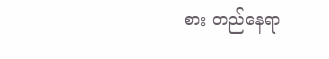စား တည်နေရာ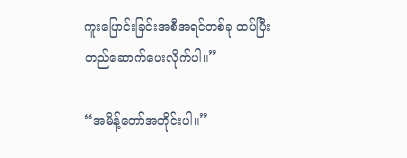ကူးပြောင်းခြင်းအစီအရင်တစ်ခု ထပ်ပြီးတည်ဆောက်ပေးလိုက်ပါ။”

“အမိန့်တော်အတိုင်းပါ။”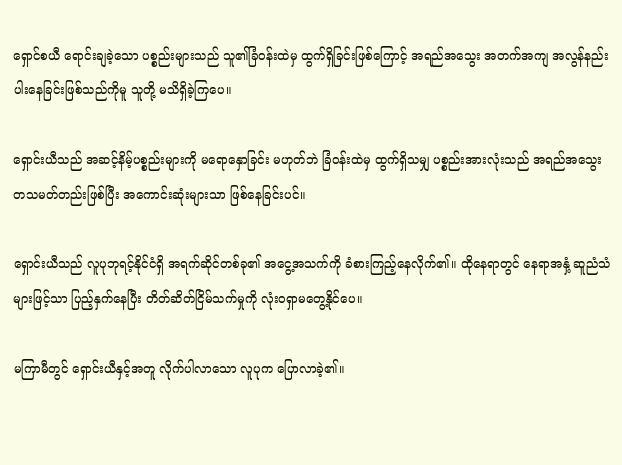ရှောင်စယီ ရောင်းချခဲ့သော ပစ္စည်းများသည် သူ၏ခြံဝန်းထဲမှ ထွက်ရှိခြင်းဖြစ်ကြောင့် အရည်အသွေး အတက်အကျ အလွန်နည်းပါးနေခြင်းဖြစ်သည်ကိုမူ သူတို့ မသိရှိခဲ့ကြပေ။

ရှောင်းယီသည် အဆင့်နိမ့်ပစ္စည်းများကို မရောနှောခြင်း မဟုတ်ဘဲ ခြံဝန်းထဲမှ ထွက်ရှိသမျှ ပစ္စည်းအားလုံးသည် အရည်အသွေး တသမတ်တည်းဖြစ်ပြီး အကောင်းဆုံးများသာ ဖြစ်နေခြင်းပင်။

ရှောင်းယီသည် လူပုဘုရင့်နိုင်ငံရှိ အရက်ဆိုင်တစ်ခု၏ အငွေ့အသက်ကို ခံစားကြည့်နေလိုက်၏။ ထိုနေရာတွင် နေရာအနှံ့ ဆူညံသံများဖြင့်သာ ပြည့်နှက်နေပြီး တိတ်ဆိတ်ငြိမ်သက်မှုကို လုံးဝရှာမတွေ့နိုင်ပေ။

မကြာမီတွင် ရှောင်းယီနှင့်အတူ လိုက်ပါလာသော လူပုက ပြောလာခဲ့၏။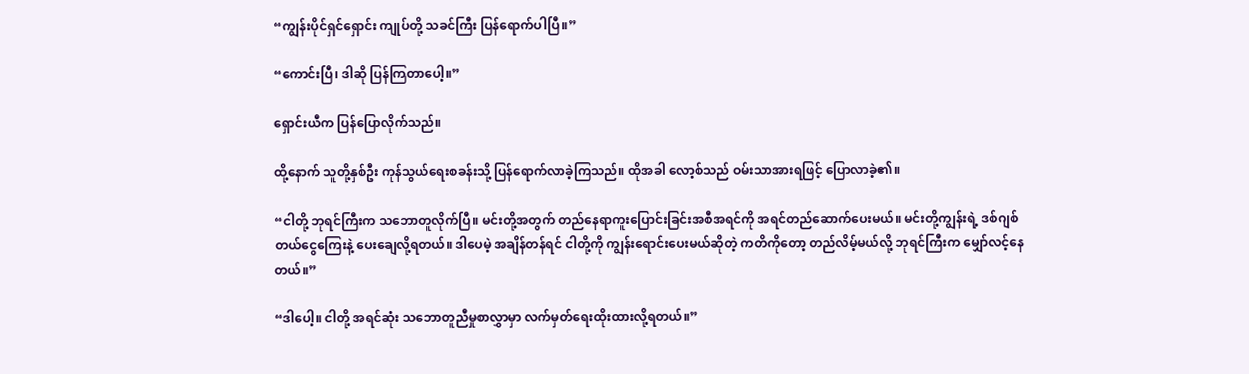“ကျွန်းပိုင်ရှင်ရှောင်း ကျုပ်တို့ သခင်ကြီး ပြန်ရောက်ပါပြီ။”

“ကောင်းပြီ၊ ဒါဆို ပြန်ကြတာပေါ့။”

ရှောင်းယီက ပြန်ပြောလိုက်သည်။

ထို့နောက် သူတို့နှစ်ဦး ကုန်သွယ်ရေးစခန်းသို့ ပြန်ရောက်လာခဲ့ကြသည်။ ထိုအခါ လော့စ်သည် ဝမ်းသာအားရဖြင့် ပြောလာခဲ့၏။

“ငါတို့ ဘုရင်ကြီးက သဘောတူလိုက်ပြီ။ မင်းတို့အတွက် တည်နေရာကူးပြောင်းခြင်းအစီအရင်ကို အရင်တည်ဆောက်ပေးမယ်။ မင်းတို့ကျွန်းရဲ့ ဒစ်ဂျစ်တယ်ငွေကြေးနဲ့ ပေးချေလို့ရတယ်။ ဒါပေမဲ့ အချိန်တန်ရင် ငါတို့ကို ကျွန်းရောင်းပေးမယ်ဆိုတဲ့ ကတိကိုတော့ တည်လိမ့်မယ်လို့ ဘုရင်ကြီးက မျှော်လင့်နေတယ်။”

“ဒါပေါ့။ ငါတို့ အရင်ဆုံး သဘောတူညီမှုစာလွှာမှာ လက်မှတ်ရေးထိုးထားလို့ရတယ်။”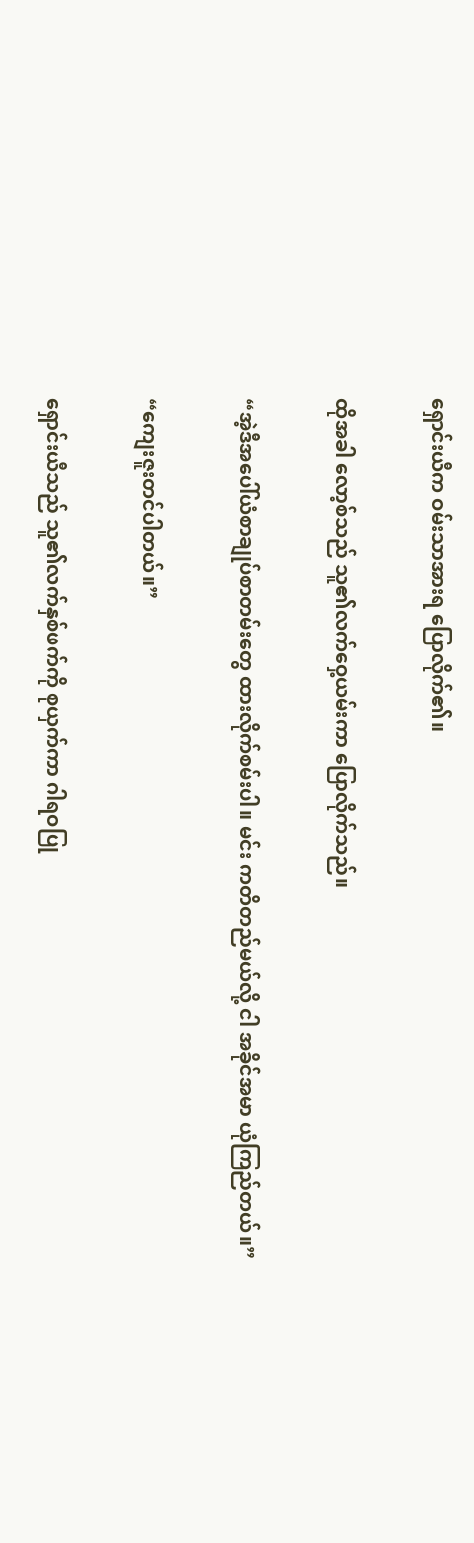ရှောင်းယီက ဝမ်းသာအားရ ပြောလိုက်၏။

ထိုအခါ လော့စ်သည် သူ၏လက်ဝှေ့ယမ်းကာ ပြောလိုက်သည်။

“အဲ့ဒီအပေါ်ယံစာချုပ်စာတမ်းတွေ ထားလိုက်စမ်းပါ။ မင်း ကတိတည်မယ်လို့ ငါ အခိုင်အမာ ယုံကြည်တယ်။”

“ကျေးဇူးတင်ပါတယ်။”

ရှောင်းယီသည် သူ၏လက်နှစ်ဖက်ကို စုယှက်ကာ ဂါရဝပြု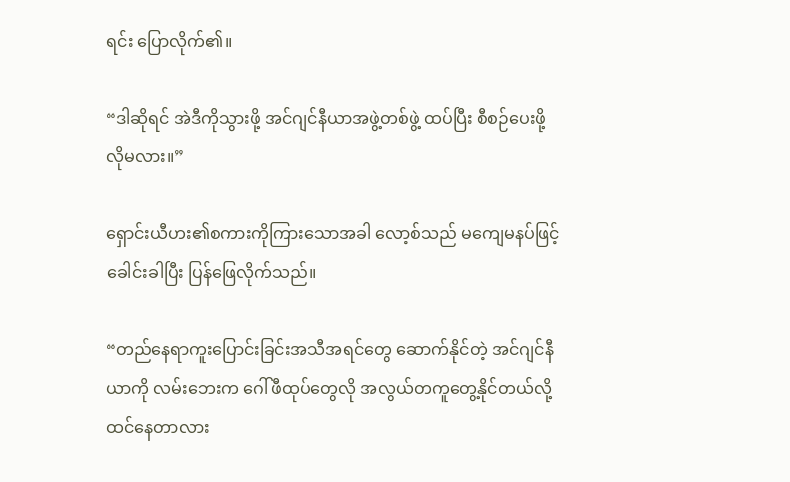ရင်း ပြောလိုက်၏။

“ဒါဆိုရင် အဲဒီကိုသွားဖို့ အင်ဂျင်နီယာအဖွဲ့တစ်ဖွဲ့ ထပ်ပြီး စီစဉ်ပေးဖို့ လိုမလား။”

ရှောင်းယီဟး၏စကားကိုကြားသောအခါ လော့စ်သည် မကျေမနပ်ဖြင့် ခေါင်းခါပြီး ပြန်ဖြေလိုက်သည်။

“တည်နေရာကူးပြောင်းခြင်းအသီအရင်တွေ ဆောက်နိုင်တဲ့ အင်ဂျင်နီယာကို လမ်းဘေးက ဂေါ်ဖီထုပ်တွေလို အလွယ်တကူတွေ့နိုင်တယ်လို့ ထင်နေတာလား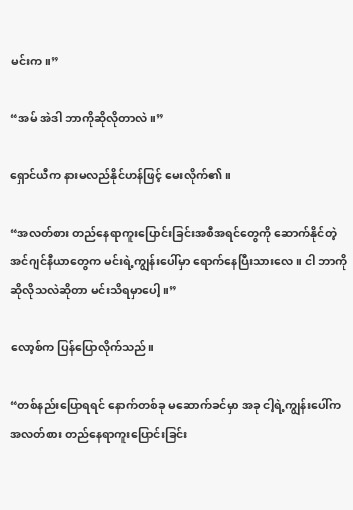မင်းက။”

“အမ် အဲဒါ ဘာကိုဆိုလိုတာလဲ။”

ရှောင်ယီက နားမလည်နိုင်ဟန်ဖြင့် မေးလိုက်၏။

“အလတ်စား တည်နေရာကူးပြောင်းခြင်းအစီအရင်တွေကို ဆောက်နိုင်တဲ့ အင်ဂျင်နီယာတွေက မင်းရဲ့ကျွန်းပေါ်မှာ ရောက်နေပြီးသားလေ။ ငါ ဘာကိုဆိုလိုသလဲဆိုတာ မင်းသိရမှာပေါ့။”

လော့စ်က ပြန်ပြောလိုက်သည်။

“တစ်နည်းပြောရရင် နောက်တစ်ခု မဆောက်ခင်မှာ အခု ငါ့ရဲ့ကျွန်းပေါ်က အလတ်စား တည်နေရာကူးပြောင်းခြင်း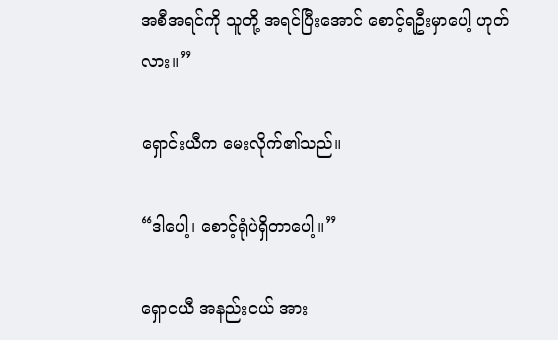အစီအရင်ကို သူတို့ အရင်ပြီးအောင် စောင့်ရဦးမှာပေါ့ ဟုတ်လား။”

ရှောင်းယီက မေးလိုက်၏သည်။

“ဒါပေါ့၊ စောင့်ရုံပဲရှိတာပေါ့။”

ရှောငယီ အနည်းငယ် အား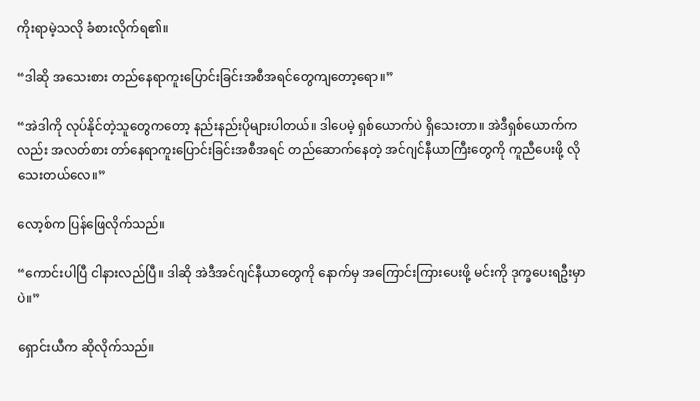ကိုးရာမဲ့သလို ခံစားလိုက်ရ၏။

“ဒါဆို အသေးစား တည်နေရာကူးပြောင်းခြင်းအစီအရင်တွေကျတော့ရော။”

“အဲဒါကို လုပ်နိုင်တဲ့သူတွေကတော့ နည်းနည်းပိုများပါတယ်။ ဒါပေမဲ့ ရှစ်ယောက်ပဲ ရှိသေးတာ။ အဲဒီရှစ်ယောက်ကလည်း အလတ်စား တာ်နေရာကူးပြောင်းခြင်းအစီအရင် တည်ဆောက်နေတဲ့ အင်ဂျင်နီယာကြီးတွေကို ကူညီပေးဖို့ လိုသေးတယ်လေ။”

လော့စ်က ပြန်ဖြေလိုက်သည်။

“ကောင်းပါပြီ ငါနားလည်ပြီ။ ဒါဆို အဲဒီအင်ဂျင်နီယာတွေကို နောက်မှ အကြောင်းကြားပေးဖို့ မင်းကို ဒုက္ခပေးရဦးမှာပဲ။”

ရှောင်းယီက ဆိုလိုက်သည်။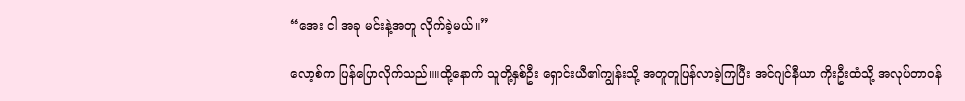“အေး ငါ အခု မင်းနဲ့အတူ လိုက်ခဲ့မယ်။”

လော့စ်က ပြန်ပြောလိုက်သည်။။ထို့နောက် သူတို့နှစ်ဦး ရှောင်းယီ၏ကျွန်းသို့ အတူတူပြန်လာခဲ့ကြပြီး အင်ဂျင်နီယာ ကိုးဦးထံသို့ အလုပ်တာဝန်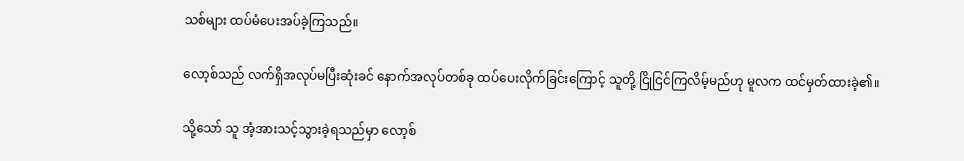သစ်များ ထပ်မံပေးအပ်ခဲ့ကြသည်။

လော့စ်သည် လက်ရှိအလုပ်မပြီးဆုံးခင် နောက်အလုပ်တစ်ခု ထပ်ပေးလိုက်ခြင်းကြောင့် သူတို့ ငြိုငြင်ကြလိမ့်မည်ဟု မူလက ထင်မှတ်ထားခဲ့၏။

သို့သော် သူ အံ့အားသင့်သွားခဲ့ရသည်မှာ လော့စ်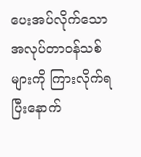ပေးအပ်လိုက်သော အလုပ်တာဝန်သစ်များကို ကြားလိုက်ရပြီးနောက်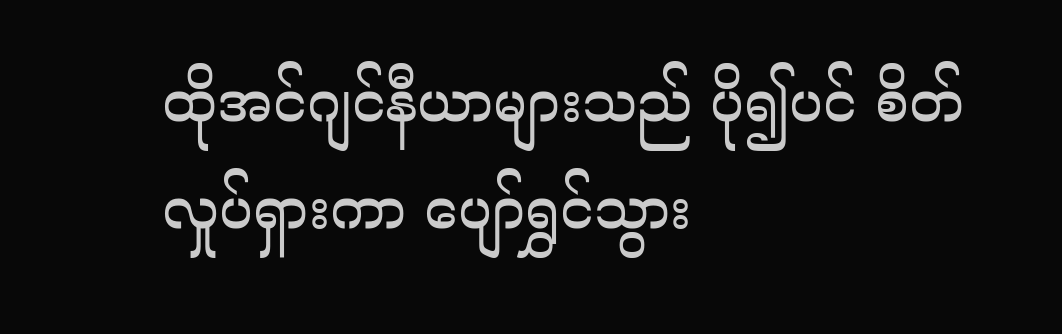ထိုအင်ဂျင်နီယာများသည် ပို၍ပင် စိတ်လှုပ်ရှားကာ ပျော်ရွှင်သွား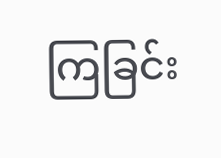ကြခြင်း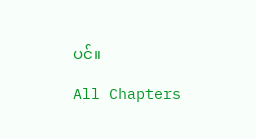ပင်။

All Chapters